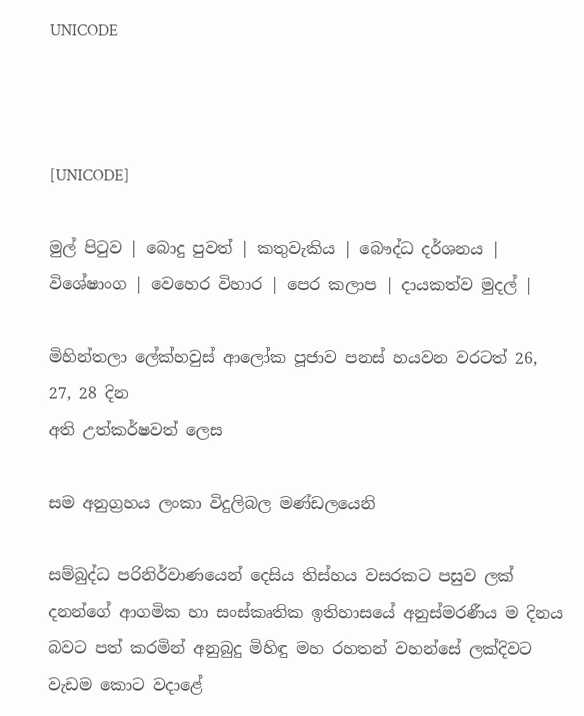UNICODE



[UNICODE]

මුල් පිටුව | බොදු පුවත් | කතුවැකිය | බෞද්ධ දර්ශනය | විශේෂාංග | වෙහෙර විහාර | පෙර කලාප | දායකත්ව මුදල් |

මිහින්තලා ලේක්හවුස් ආලෝක පූජාව පනස් හයවන වරටත් 26, 27, 28 දින
අති උත්කර්ෂවත් ලෙස

සම අනුග්‍රහය ලංකා විදුලිබල මණ්ඩලයෙනි

සම්බුද්ධ පරිනිර්වාණයෙන් දෙසිය තිස්හය වසරකට පසුව ලක් දනන්ගේ ආගමික හා සංස්කෘතික ඉතිහාසයේ අනුස්මරණීය ම දිනය බවට පත් කරමින් අනුබුදු මිහිඳු මහ රහතන් වහන්සේ ලක්දිවට වැඩම කොට වදාළේ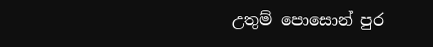උතුම් පොසොන් පුර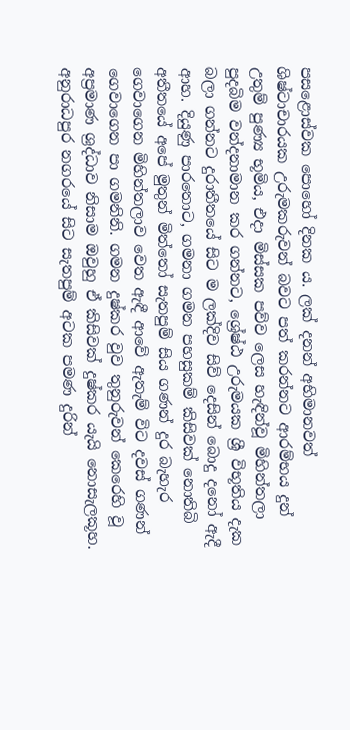පසළොස්වක පොහෝ දිනක ය. ලක් දනන් අභිමානවත් ශිෂ්ටාචාරයක උරුමකරුවන් බවට පත් කරන්නට ආරම්භය දුන් උතුම් පුණ්‍ය භූමිය, එදා මිස්සක පව්ව ලෙස හැඳින්වූ මිහින්තලා පුදබිම වන්දනාමාන කර ගන්නට, ශ්‍රේෂ්ඨ උරුමයක ශ්‍රී විභූතිය දැක බලා ගන්නට දුරාතීතයේ සිට ම ලක්දිව සිව් දෙසින් බොදු දනෝ ඇදී ආහ. දියුණු පාරතොට, ගමනා ගමන පහසුකම් කිසිවක් නොතිබි අතීතයේ අපේ මුතුන් මිත්තෝ සැතපුම් සිය ගණන් දුර බැහැර ගෙවාගෙන මිහින්තලාව වෙත ඇඳී ආවේ ඇතැම් විට දවස් ගණන් ගෙවාගෙන පා ගමනිනි. ගමන දුෂ්කර වුව තුනුරුවන් කෙරෙහි වූ අප්‍රමාණ ශ්‍රද්ධාව නිසාම ඔවුහු ඒ කිසිවක් දුෂ්කර යැයි නොසැලකූහ. අනුරාධපුර නගරයේ සිට සැතපුම් අටක පමණ දුරින්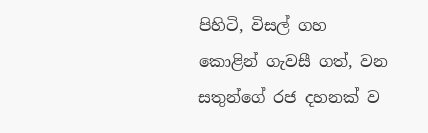පිහිටි, විසල් ගහ කොළින් ගැවසී ගත්, වන සතුන්ගේ රජ දහනක් ව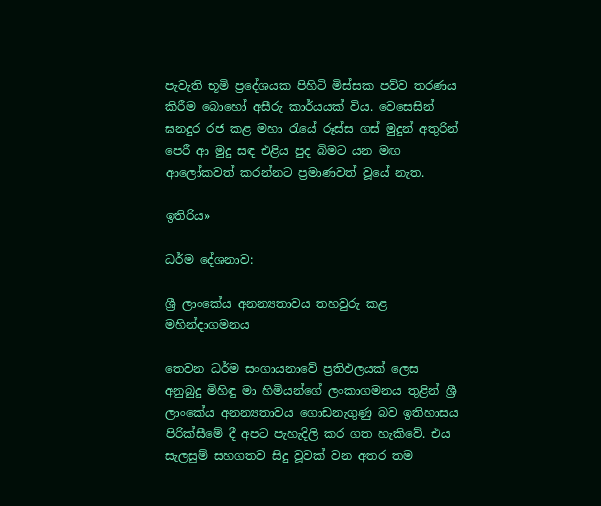පැවැති භූමි ප්‍රදේශයක පිහිටි මිස්සක පව්ව තරණය කිරීම බොහෝ අසීරු කාර්යයක් විය. වෙසෙසින් ඝනදුර රජ කළ මහා රැයේ රූස්ස ගස් මුදුන් අතුරින් පෙරී ආ මුදු සඳ එළිය පුද බිමට යන මඟ ආලෝකවත් කරන්නට ප්‍රමාණවත් වූයේ නැත.

ඉතිරිය»

ධර්ම දේශනාව:

ශ්‍රී ලාංකේය අනන්‍යතාවය තහවුරු කළ මහින්දාගමනය

තෙවන ධර්ම සංගායනාවේ ප්‍රතිඵලයක් ලෙස අනුබුදු මිහිඳු මා හිමියන්ගේ ලංකාගමනය තුළින් ශ්‍රී ලාංකේය අනන්‍යතාවය ගොඩනැගුණු බව ඉතිහාසය පිරික්සීමේ දී අපට පැහැදිලි කර ගත හැකිවේ. එය සැලසුම් සහගතව සිදු වූවක් වන අතර තම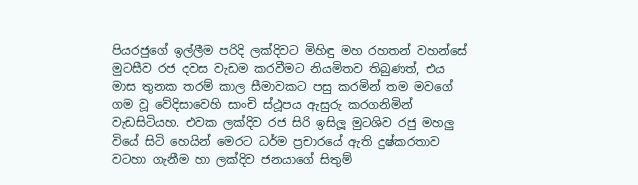පියරජුගේ ඉල්ලීම පරිදි ලක්දිවට මිහිඳු මහ රහතන් වහන්සේ මුටසීව රජ දවස වැඩම කරවීමට නියමිතව තිබුණත්, එය මාස තුනක තරම් කාල සීමාවකට පසු කරමින් තම මවගේ ගම වූ වේදිසාවෙහි සාංචි ස්ථූපය ඇසුරු කරගනිමින් වැඩසිටියහ. එවක ලක්දිව රජ සිරි ඉසිලූ මුටශිව රජු මහලු වියේ සිටි හෙයින් මෙරට ධර්ම ප්‍රචාරයේ ඇති දුෂ්කරතාව වටහා ගැනීම හා ලක්දිව ජනයාගේ සිතුම්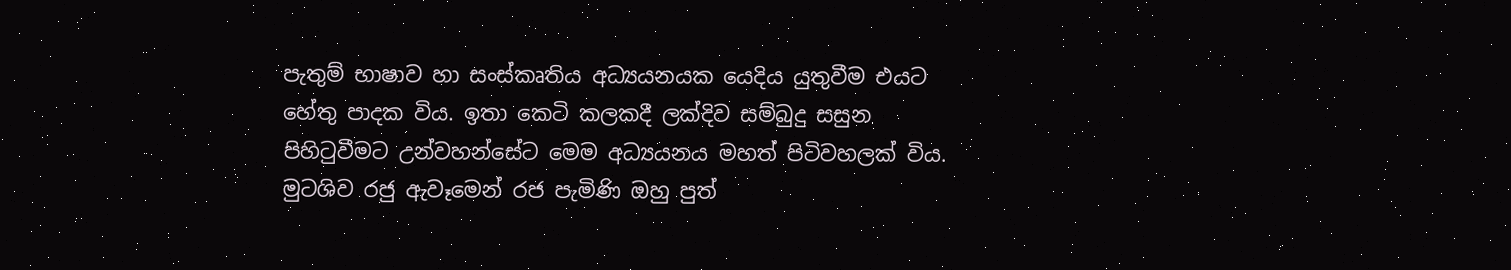පැතුම් භාෂාව හා සංස්කෘතිය අධ්‍යයනයක යෙදිය යුතුවීම එයට හේතු පාදක විය. ඉතා කෙටි කලකදී ලක්දිව සම්බුදු සසුන පිහිටුවීමට උන්වහන්සේට මෙම අධ්‍යයනය මහත් පිටිවහලක් විය. මුටශිව රජු ඇවෑමෙන් රජ පැමිණි ඔහු පුත්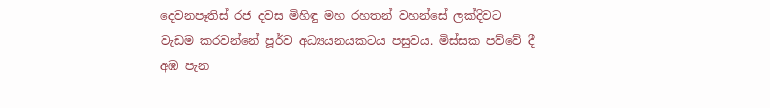දෙවනපෑතිස් රජ දවස මිහිඳු මහ රහතන් වහන්සේ ලක්දිවට වැඩම කරවන්නේ පූර්ව අධ්‍යයනයකටය පසුවය. මිස්සක පව්වේ දී අඹ පැන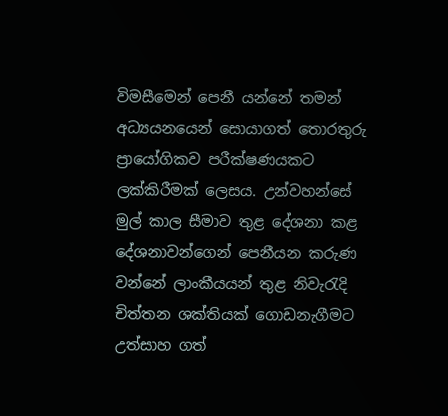විමසීමෙන් පෙනී යන්නේ තමන් අධ්‍යයනයෙන් සොයාගත් තොරතුරු ප්‍රායෝගිකව පරීක්ෂණයකට ලක්කිරීමක් ලෙසය. උන්වහන්සේ මුල් කාල සීමාව තුළ දේශනා කළ දේශනාවන්ගෙන් පෙනීයන කරුණ වන්නේ ලාංකීයයන් තුළ නිවැරැදි චිත්තන ශක්තියක් ගොඩනැගීමට උත්සාහ ගත්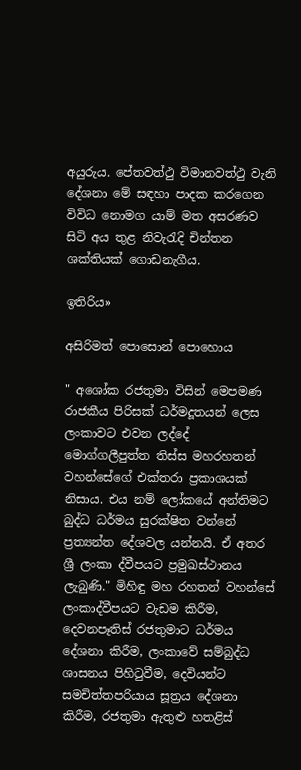අයුරුය. පේතවත්ථු විමානවත්ථු වැනි දේශනා මේ සඳහා පාදක කරගෙන විවිධ නොමග යාම් මත අසරණව සිටි අය තුළ නිවැරැදි චින්තන ශක්තියක් ගොඩනැගීය.

ඉතිරිය»

අසිරිමත් පොසොන් පොහොය

" අශෝක රජතුමා විසින් මෙපමණ රාජකීය පිරිසක් ධර්මදූතයන් ලෙස ලංකාවට එවන ලද්දේ මොග්ගලීපුත්ත තිස්ස මහරහතන් වහන්සේගේ එක්තරා ප්‍රකාශයක් නිසාය. එය නම් ලෝකයේ අන්තිමට බුද්ධ ධර්මය සුරක්ෂිත වන්නේ ප්‍රත්‍යන්ත දේශවල යන්නයි. ඒ අතර ශ්‍රී ලංකා ද්වීපයට ප්‍රමුඛස්ථානය ලැබුණි." මිහිඳු මහ රහතන් වහන්සේ ලංකාද්වීපයට වැඩම කිරීම, දෙවනපෑතිස් රජතුමාට ධර්මය දේශනා කිරීම, ලංකාවේ සම්බුද්ධ ශාසනය පිහිටුවීම, දෙවියන්ට සමචිත්තපරියාය සූත්‍රය දේශනා කිරීම, රජතුමා ඇතුළු හතළිස්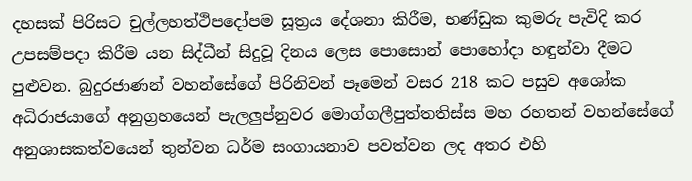දහසක් පිරිසට චුල්ලහත්ථිපදෝපම සූත්‍රය දේශනා කිරීම, භණ්ඩුක කුමරු පැවිදි කර උපසම්පදා කිරීම යන සිද්ධීන් සිදුවූ දිනය ලෙස පොසොන් පොහෝදා හඳුන්වා දීමට පුළුවන. බුදුරජාණන් වහන්සේගේ පිරිනිවන් පෑමෙන් වසර 218 කට පසුව අශෝක අධිරාජයාගේ අනුග්‍රහයෙන් පැලලුප්නුවර මොග්ගලීපුත්තතිස්ස මහ රහතන් වහන්සේගේ අනුශාසකත්වයෙන් තුන්වන ධර්ම සංගායනාව පවත්වන ලද අතර එහි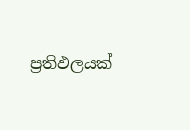ප්‍රතිඵලයක්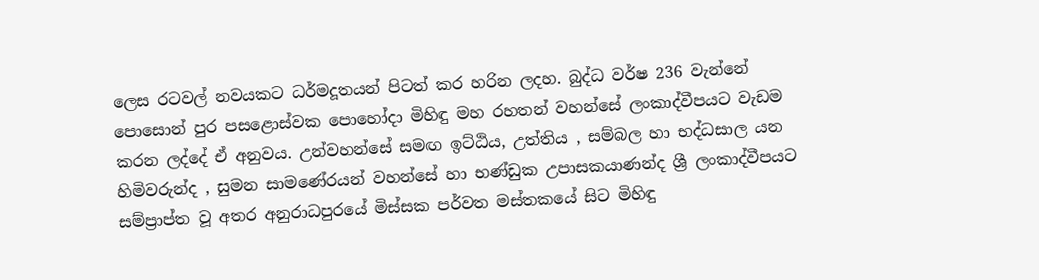ලෙස රටවල් නවයකට ධර්මදූතයන් පිටත් කර හරින ලදහ. බුද්ධ වර්ෂ 236 වැන්නේ පොසොන් පුර පසළොස්වක පොහෝදා මිහිඳු මහ රහතන් වහන්සේ ලංකාද්වීපයට වැඩම කරන ලද්දේ ඒ අනුවය. උන්වහන්සේ සමඟ ඉට්ඨිය, උත්තිය , සම්බල හා භද්ධසාල යන හිමිවරුන්ද , සුමන සාමණේරයන් වහන්සේ හා භණ්ඩුක උපාසකයාණන්ද ශ්‍රී ලංකාද්වීපයට සම්ප්‍රාප්ත වූ අතර අනුරාධපුරයේ මිස්සක පර්වත මස්තකයේ සිට මිහිඳු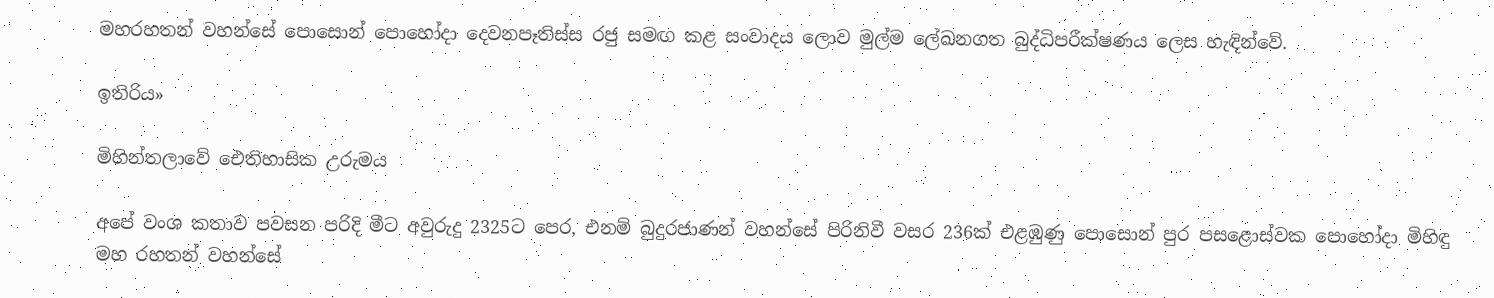මහරහතන් වහන්සේ පොසොන් පොහෝදා දෙවනපෑතිස්ස රජු සමඟ කළ සංවාදය ලොව මුල්ම ලේඛනගත බුද්ධිපරීක්ෂණය ලෙස හැඳින්වේ.

ඉතිරිය»

මිහින්තලාවේ ඓතිහාසික උරුමය

අපේ වංශ කතාව පවසන පරිදි මීට අවුරුදු 2325ට පෙර, එනම් බුදුරජාණන් වහන්සේ පිරිනිවී වසර 236ක් එළඹුණු පොසොන් පුර පසළොස්වක පොහෝදා මිහිඳු මහ රහතන් වහන්සේ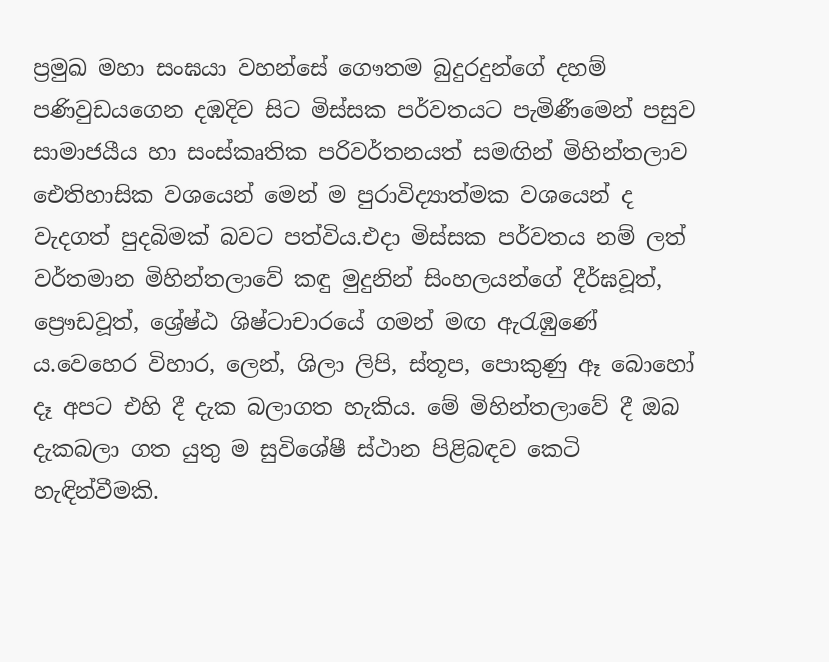ප්‍රමුඛ මහා සංඝයා වහන්සේ ගෞතම බුදුරදුන්ගේ දහම් පණිවුඩයගෙන දඹදිව සිට මිස්සක පර්වතයට පැමිණීමෙන් පසුව සාමාජයීය හා සංස්කෘතික පරිවර්තනයත් සමඟින් මිහින්තලාව ඓතිහාසික වශයෙන් මෙන් ම පුරාවිද්‍යාත්මක වශයෙන් ද වැදගත් පුදබිමක් බවට පත්විය.එදා මිස්සක පර්වතය නම් ලත් වර්තමාන මිහින්තලාවේ කඳු මුදුනින් සිංහලයන්ගේ දීර්ඝවූත්, ප්‍රෞඩවූත්, ශ්‍රේෂ්ඨ ශිෂ්ටාචාරයේ ගමන් මඟ ඇරැඹුණේ ය.වෙහෙර විහාර, ලෙන්, ශිලා ලිපි, ස්තූප, පොකුණු ඈ බොහෝ දෑ අපට එහි දී දැක බලාගත හැකිය. මේ මිහින්තලාවේ දී ඔබ දැකබලා ගත යුතු ම සුවිශේෂී ස්ථාන පිළිබඳව කෙටි හැඳින්වීමකි.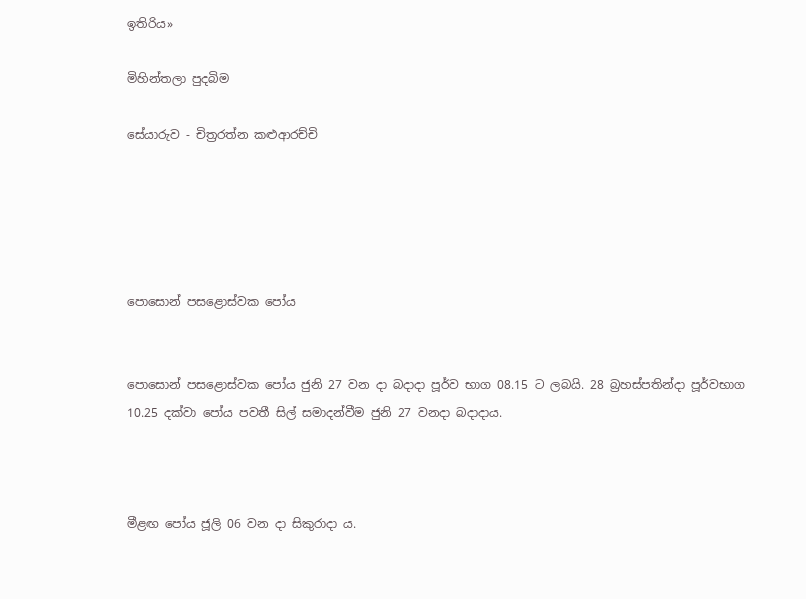ඉතිරිය»

මිහින්තලා පුදබිම

සේයාරුව - චිත්‍රරත්න කළුආරච්චි





පොසොන් පසළොස්වක පෝය


පොසොන් පසළොස්වක පෝය ජුනි 27 වන දා බදාදා පූර්ව භාග 08.15 ට ලබයි. 28 බ්‍රහස්පතින්දා පූර්වභාග 10.25 දක්වා පෝය පවතී සිල් සමාදන්වීම ජුනි 27 වනදා බදාදාය.



මීළඟ පෝය ජූලි 06 වන දා සිකුරාදා ය.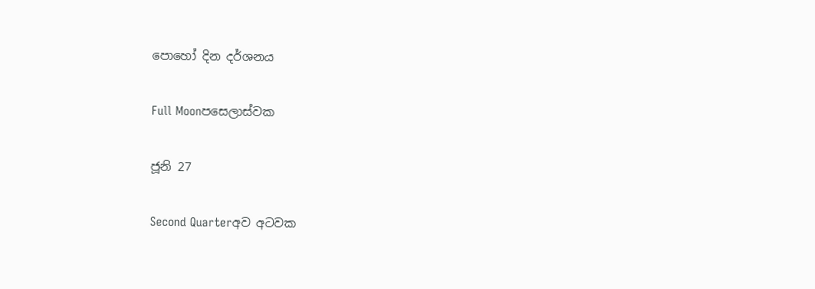පොහෝ දින දර්ශනය

Full Moonපසෙලාස්වක

ජූනි 27

Second Quarterඅව අටවක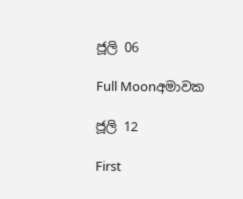ජූලි 06

Full Moonඅමාවක

ජූලි 12

First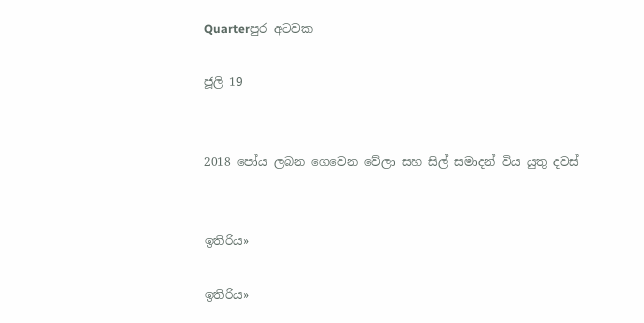Quarterපුර අටවක

ජූලි 19


2018 පෝය ලබන ගෙවෙන වේලා සහ සිල් සමාදන් විය යුතු දවස්


ඉතිරිය»

ඉතිරිය»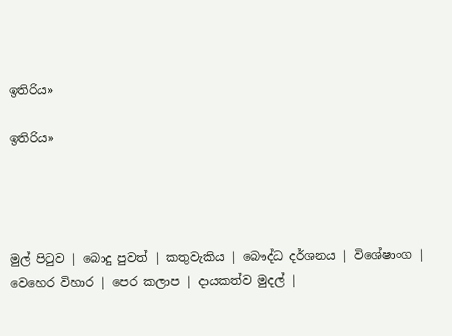ඉතිරිය»

ඉතිරිය»




මුල් පිටුව | බොදු පුවත් | කතුවැකිය | බෞද්ධ දර්ශනය | විශේෂාංග | වෙහෙර විහාර | පෙර කලාප | දායකත්ව මුදල් |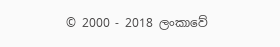© 2000 - 2018 ලංකාවේ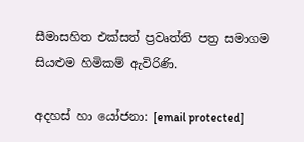සීමාසහිත එක්සත් ප්‍රවෘත්ති පත්‍ර සමාගම
සියළුම හිමිකම් ඇවිරිණි.

අදහස් හා යෝජනා: [email protected]